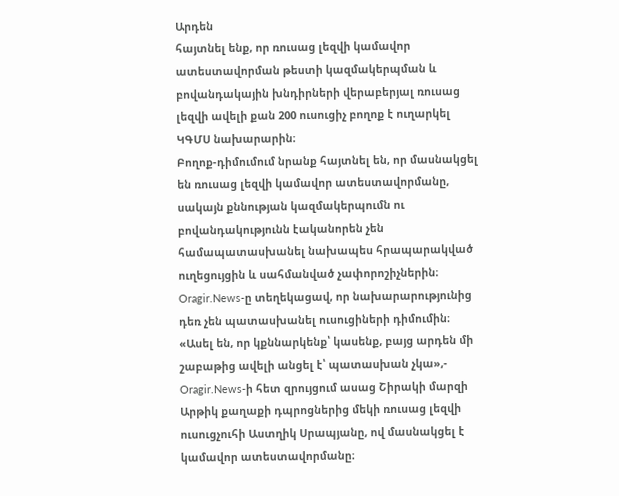Արդեն
հայտնել ենք, որ ռուսաց լեզվի կամավոր ատեստավորման թեստի կազմակերպման և բովանդակային խնդիրների վերաբերյալ ռուսաց լեզվի ավելի քան 200 ուսուցիչ բողոք է ուղարկել ԿԳՄՍ նախարարին։
Բողոք-դիմումում նրանք հայտնել են, որ մասնակցել են ռուսաց լեզվի կամավոր ատեստավորմանը, սակայն քննության կազմակերպումն ու բովանդակությունն էականորեն չեն համապատասխանել նախապես հրապարակված ուղեցույցին և սահմանված չափորոշիչներին։
Oragir.News-ը տեղեկացավ, որ նախարարությունից դեռ չեն պատասխանել ուսուցիների դիմումին։
«Ասել են, որ կքննարկենք՝ կասենք, բայց արդեն մի շաբաթից ավելի անցել է՝ պատասխան չկա»,-
Oragir.News-ի հետ զրույցում ասաց Շիրակի մարզի Արթիկ քաղաքի դպրոցներից մեկի ռուսաց լեզվի ուսուցչուհի Աստղիկ Սրապյանը, ով մասնակցել է կամավոր ատեստավորմանը։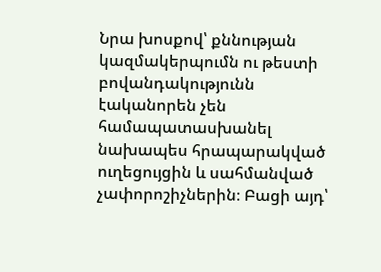Նրա խոսքով՝ քննության կազմակերպումն ու թեստի բովանդակությունն էականորեն չեն համապատասխանել նախապես հրապարակված ուղեցույցին և սահմանված չափորոշիչներին։ Բացի այդ՝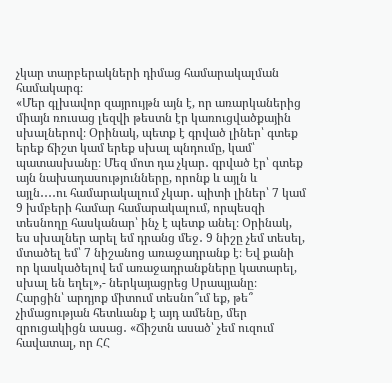չկար տարբերակների դիմաց համարակալման համակարգ։
«Մեր գլխավոր զայրույթն այն է, որ առարկաներից միայն ռուսաց լեզվի թեստն էր կառուցվածքային սխալներով։ Օրինակ, պետք է գրված լիներ՝ գտեք երեք ճիշտ կամ երեք սխալ պնդումը, կամ՝ պատասխանը։ Մեզ մոտ դա չկար․ գրված էր՝ գտեք այն նախադասությունները, որոնք և այլն և այլն․․․․ու համարակալում չկար․ պիտի լիներ՝ 7 կամ 9 խմբերի համար համարակալում, որպեսզի տեսնողը հասկանար՝ ինչ է պետք անել։ Օրինակ, ես սխալներ արել եմ դրանց մեջ․ 9 նիշը չեմ տեսել, մտածել եմ՝ 7 նիշանոց առաջադրանք է։ Եվ քանի որ կասկածելով եմ առաջադրանքները կատարել, սխալ են եղել»,- ներկայացրեց Սրապյանը։
Հարցին՝ արդյոք միտում տեսնո՞ւմ եք, թե՞ չիմացության հետևանք է այդ ամենը, մեր զրուցակիցն ասաց․ «Ճիշտն ասած՝ չեմ ուզում հավատալ, որ ՀՀ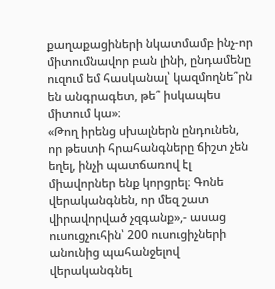քաղաքացիների նկատմամբ ինչ-որ միտումնավոր բան լինի, ընդամենը ուզում եմ հասկանալ՝ կազմողնե՞րն են անգրագետ, թե՞ իսկապես միտում կա»։
«Թող իրենց սխալներն ընդունեն, որ թեստի հրահանգները ճիշտ չեն եղել, ինչի պատճառով էլ միավորներ ենք կորցրել։ Գոնե վերականգնեն, որ մեզ շատ վիրավորված չզգանք»,- ասաց ուսուցչուհին՝ 200 ուսուցիչների անունից պահանջելով վերականգնել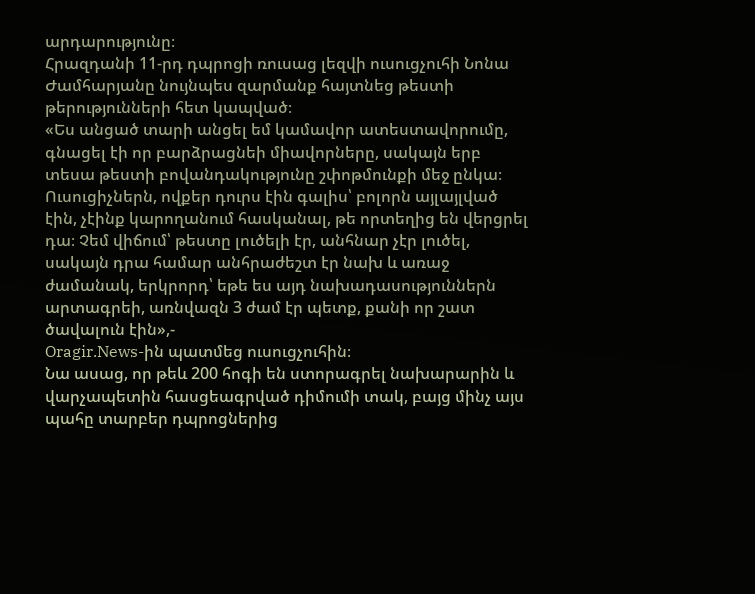արդարությունը։
Հրազդանի 11-րդ դպրոցի ռուսաց լեզվի ուսուցչուհի Նոնա Ժամհարյանը նույնպես զարմանք հայտնեց թեստի թերությունների հետ կապված։
«Ես անցած տարի անցել եմ կամավոր ատեստավորումը, գնացել էի որ բարձրացնեի միավորները, սակայն երբ տեսա թեստի բովանդակությունը շփոթմունքի մեջ ընկա։ Ուսուցիչներն, ովքեր դուրս էին գալիս՝ բոլորն այլայլված էին, չէինք կարողանում հասկանալ, թե որտեղից են վերցրել դա։ Չեմ վիճում՝ թեստը լուծելի էր, անհնար չէր լուծել, սակայն դրա համար անհրաժեշտ էր նախ և առաջ ժամանակ, երկրորդ՝ եթե ես այդ նախադասություններն արտագրեի, առնվազն 3 ժամ էր պետք, քանի որ շատ ծավալուն էին»,-
Oragir.News-ին պատմեց ուսուցչուհին։
Նա ասաց, որ թեև 200 հոգի են ստորագրել նախարարին և վարչապետին հասցեագրված դիմումի տակ, բայց մինչ այս պահը տարբեր դպրոցներից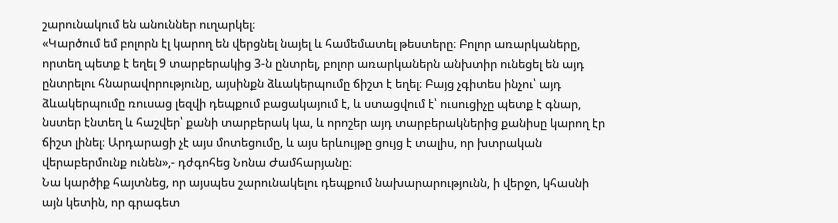շարունակում են անուններ ուղարկել։
«Կարծում եմ բոլորն էլ կարող են վերցնել նայել և համեմատել թեստերը։ Բոլոր առարկաները, որտեղ պետք է եղել 9 տարբերակից 3-ն ընտրել, բոլոր առարկաներն անխտիր ունեցել են այդ ընտրելու հնարավորությունը, այսինքն ձևակերպումը ճիշտ է եղել։ Բայց չգիտես ինչու՝ այդ ձևակերպումը ռուսաց լեզվի դեպքում բացակայում է, և ստացվում է՝ ուսուցիչը պետք է գնար, նստեր էնտեղ և հաշվեր՝ քանի տարբերակ կա, և որոշեր այդ տարբերակներից քանիսը կարող էր ճիշտ լինել։ Արդարացի չէ այս մոտեցումը, և այս երևույթը ցույց է տալիս, որ խտրական վերաբերմունք ունեն»,- դժգոհեց Նոնա Ժամհարյանը։
Նա կարծիք հայտնեց, որ այսպես շարունակելու դեպքում նախարարությունն, ի վերջո, կհասնի այն կետին, որ գրագետ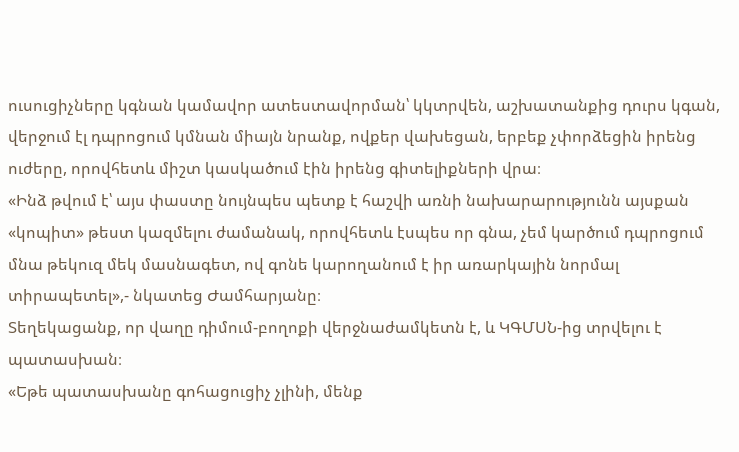ուսուցիչները կգնան կամավոր ատեստավորման՝ կկտրվեն, աշխատանքից դուրս կգան, վերջում էլ դպրոցում կմնան միայն նրանք, ովքեր վախեցան, երբեք չփորձեցին իրենց ուժերը, որովհետև միշտ կասկածում էին իրենց գիտելիքների վրա։
«Ինձ թվում է՝ այս փաստը նույնպես պետք է հաշվի առնի նախարարությունն այսքան «կոպիտ» թեստ կազմելու ժամանակ, որովհետև էսպես որ գնա, չեմ կարծում դպրոցում մնա թեկուզ մեկ մասնագետ, ով գոնե կարողանում է իր առարկային նորմալ տիրապետել»,- նկատեց Ժամհարյանը։
Տեղեկացանք, որ վաղը դիմում-բողոքի վերջնաժամկետն է, և ԿԳՄՍՆ-ից տրվելու է պատասխան։
«Եթե պատասխանը գոհացուցիչ չլինի, մենք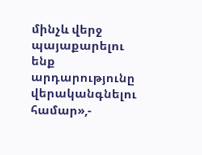մինչև վերջ պայաքարելու ենք արդարությունը վերականգնելու համար»,-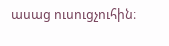ասաց ուսուցչուհին։